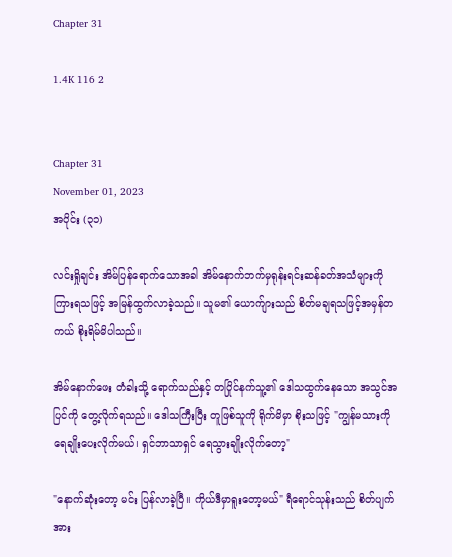Chapter 31

1.4K 116 2


Chapter 31
November 01, 2023
အပိုင်း (၃၁)

လင်းရှိုချင်း အိမ်ပြန်ရောက်သောအခါ အိမ်နောက်ဘက်မှရုန်းရင်းဆန်ခတ်အသံများကို ကြားရသဖြင့် အမြန်ထွက်လာခဲ့သည်။ သူမ၏ ယောက်ျားသည် စိတ်မချရသဖြင့်အမှန်တကယ် စိုးရိမ်မိပါသည်။

အိမ်နောက်ဖေး တံခါးသို့ ရောက်သည်နှင့် တပြိုင်နက်သူ့၏ ဒေါသထွက်နေသော အသွင်အပြင်ကို တွေ့လိုက်ရသည်။ ဒေါသကြီးပြီး တူဖြစ်သူကို ရိုက်မိမှာ စိုးသဖြင့် "ကျွန်မသားကို ရေချိုး‌ပေးလိုက်မယ်၊ ရှင်ဘာသာရှင် ရေသွားချိုးလိုက်တော့"

"နောက်ဆုံးတော့ မင်း ပြန်လာခဲ့ပြီ။ ကိုယ်ဒီ‌မှာရူးတော့မယ်" ရီရောင်သုန်းသည် စိတ်ပျက်အား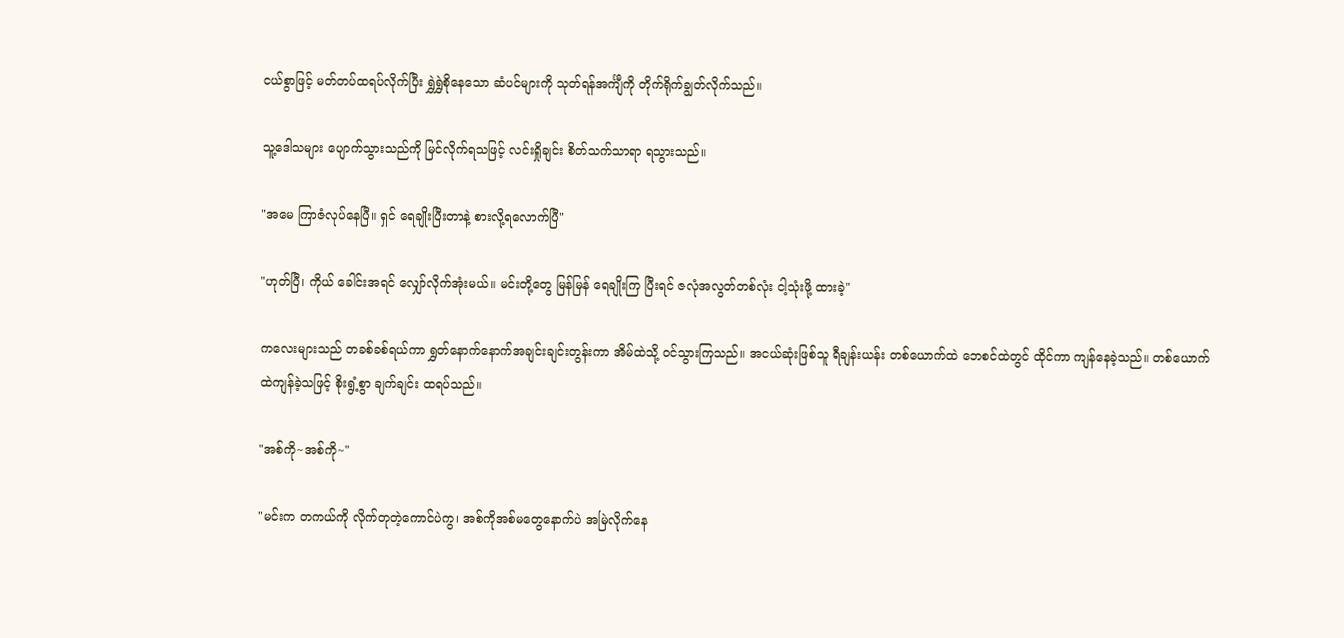ငယ်စွာဖြင့် မတ်တပ်ထရပ်လိုက်ပြီး ရွှဲရွှဲစိုနေသော ဆံပင်များကို သုတ်ရန်အင်္ကျီကို တိုက်ရိုက်ချွတ်လိုက်သည်။

သူ့ဒေါသ‌များ ပျောက်သွားသည်ကို မြင်လိုက်ရသဖြင့် လင်းရှိုချင်း စိတ်သက်သာရာ ရသွားသည်။

"အမေ ကြာဇံလုပ်နေပြီ။ ရှင် ရေချိုးပြီးတာနဲ့ စားလို့ရလောက်ပြီ"

"ဟုတ်ပြီ၊ ကိုယ်‌ ခေါင်းအရင် လျှော်လိုက်အုံးမယ်။ မင်းတို့တွေ မြန်မြန်‌ ရေချိုးကြ ပြီးရင် ဇလုံအလွတ်တစ်လုံး ငါ့သုံးဖို့ ထားခဲ့"

ကလေးများသည် တခစ်ခစ်ရယ်ကာ ရွှတ်နောက်နောက်အချင်းချင်းတွန်းကာ အိမ်ထဲသို့ ဝင်သွားကြသည်။ အငယ်ဆုံးဖြစ်သူ ရီချန်းယန်း တစ်ယောက်ထဲ ဘေစင်ထဲတွင် ထိုင်ကာ ကျန်‌နေခဲ့သည်။ တစ်ယောက်ထဲကျန်ခဲ့သဖြင့် စိုးရွံ့စွာ ချက်ချင်း ထရပ်သည်။

"အစ်ကို~အစ်ကို~"

"မင်းက တကယ်ကို လိုက်တုတဲ့ကောင်ပဲကွ၊ အစ်ကိုအစ်မတွေနောက်ပဲ အမြဲလိုက်နေ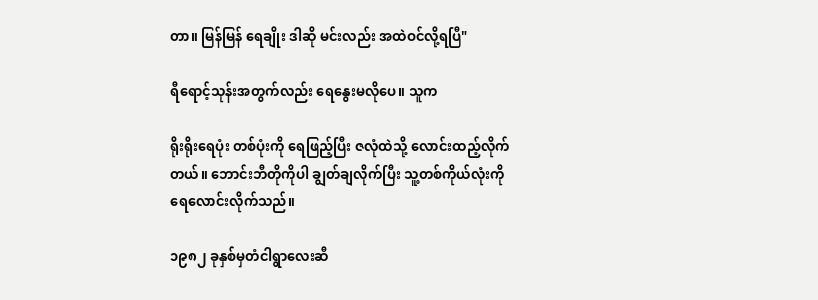တာ။ မြန်မြန် ရေချိုး ဒါဆို မင်းလည်း အထဲဝင်လို့ရပြီ"

ရီရောင့်သုန်းအတွက်လည်း ရေနွေးမလိုပေ။ သူက

ရိုးရိုးရေပုံး တစ်ပုံးကို ‌ရေဖြည့်ပြီး ဇလုံထဲသို့ လောင်းထည့်လိုက်တယ်။ ဘောင်းဘီတိုကိုပါ ချွတ်ချလိုက်ပြီး သူ့တစ်ကိုယ်လုံးကို ရေ‌လောင်းလိုက်သည်။

၁၉၈၂ ခုနှစ်မှတံငါရွာလေးဆီ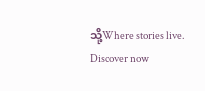သို့Where stories live. Discover now